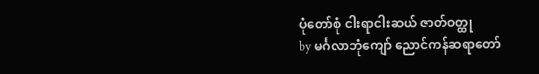ပုံတော်စုံ ငါးရာငါးဆယ် ဇာတ်ဝတ္ထု
by မင်္ဂလာဘုံကျော် ညောင်ကန်ဆရာတော်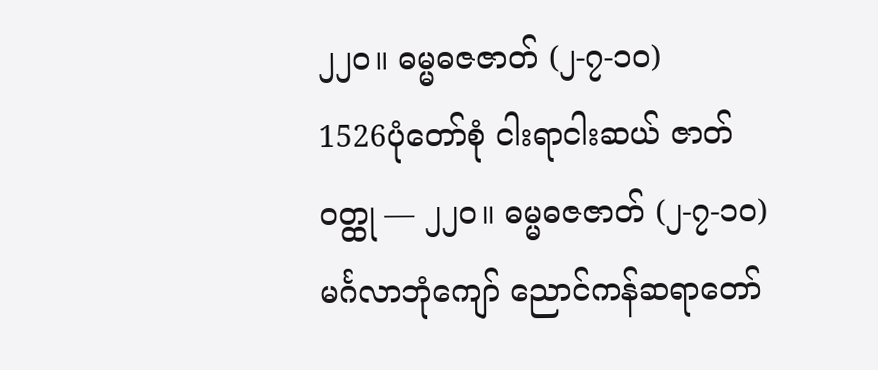၂၂၀။ ဓမ္မဓဇဇာတ် (၂-၇-၁၀)
1526ပုံတော်စုံ ငါးရာငါးဆယ် ဇာတ်ဝတ္ထု — ၂၂၀။ ဓမ္မဓဇဇာတ် (၂-၇-၁၀)မင်္ဂလာဘုံကျော် ညောင်ကန်ဆရာတော်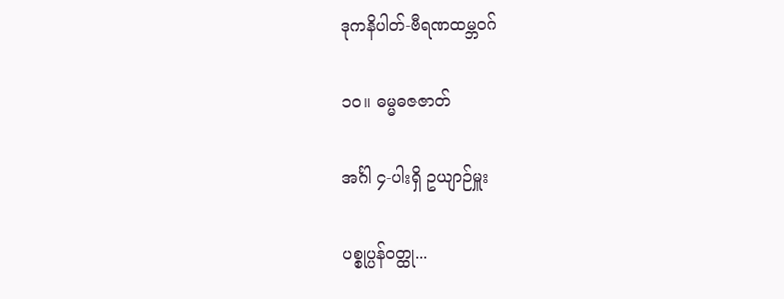ဒုကနိပါတ်-ဗီရဏထမ္ဘဝဂ်

၁၀။ ဓမ္မဓဇဇာတ်

အင်္ဂါ ၄-ပါးရှိ ဥယျာဉ်မှူး

ပစ္စုပ္ပန်ဝတ္ထု...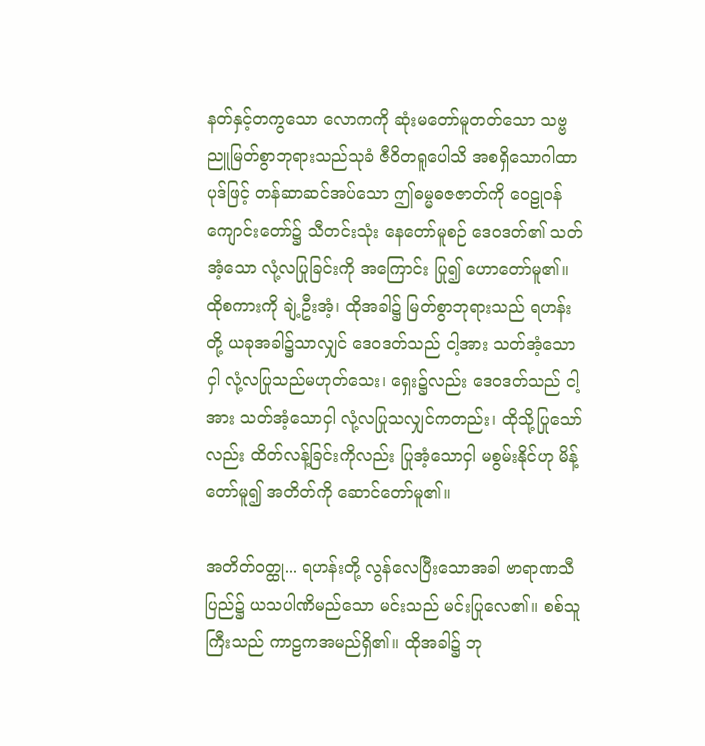နတ်နှင့်တကွသော လောကကို ဆုံးမတော်မူတတ်သော သဗ္ဗညူမြတ်စွာဘုရားသည်သုခံ ဇီဝိတရူပေါသိ အစရှိသောဂါထာပုဒ်ဖြင့် တန်ဆာဆင်အပ်သော ဤဓမ္မဓဇဇာတ်ကို ဝေဠုဝန် ကျောင်းတော်၌ သီတင်းသုံး နေတော်မူစဉ် ဒေဝဒတ်၏ သတ်အံ့သော လုံ့လပြုခြင်းကို အကြောင်း ပြု၍ ဟောတော်မူ၏။ ထိုစကားကို ချဲ့ဦးအံ့၊ ထိုအခါ၌ မြတ်စွာဘုရားသည် ရဟန်းတို့ ယခုအခါ၌သာလျှင် ဒေဝဒတ်သည် ငါ့အား သတ်အံ့သောငှါ လုံ့လပြုသည်မဟုတ်သေး၊ ရှေး၌လည်း ဒေဝဒတ်သည် ငါ့အား သတ်အံ့သောငှါ လုံ့လပြုသလျှင်ကတည်း၊ ထိုသို့ပြုသော်လည်း ထိတ်လန့်ခြင်းကိုလည်း ပြုအံ့သောငှါ မစွမ်းနိုင်ဟု မိန့်တော်မူ၍ အတိတ်ကို ဆောင်တော်မူ၏။

အတိတ်ဝတ္ထု... ရဟန်းတို့ လွန်လေပြီးသောအခါ ဗာရာဏသီပြည်၌ ယသပါဏိမည်သော မင်းသည် မင်းပြုလေ၏။ စစ်သူကြီးသည် ကာဠကအမည်ရှိ၏။ ထိုအခါ၌ ဘု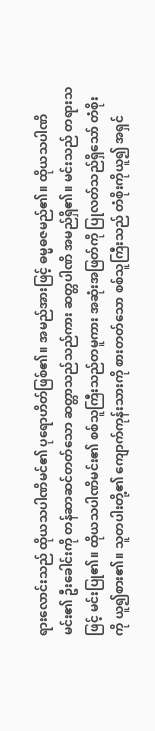ရားလောင်းသည် ထိုယသပါဏိမင်၏ ပုရောဟိတ်ဖြစ်၏။ အမည်အားဖြင့် ဓမ္မဓဇမည်၏။ ထိုယသပါဏိမင်း၏ ဦးခေါင်းကို တန်ဆာဆင်တတ်သော ဆတ္တာသည်သည်ကား ဆတ္တပါဏိ အမည်ရှိ၏။ မင်းသည် တရားသဖြင့် မင်းပြု၏။ ထိုယသပါဏိမင်း၏ စစ်သူကြီးသည်တမူကား အဆုံးအဖြတ်ကို ပြုလတ်သည်ရှိသော် တံစိုးကို ယူ၍စား၏။ သူတပါးတို့၏ ကျောက်ကုန်းသားကို စားတတ်သော စစ်သူကြီးသည် တံစိုးကိုယူ၍ အရှင်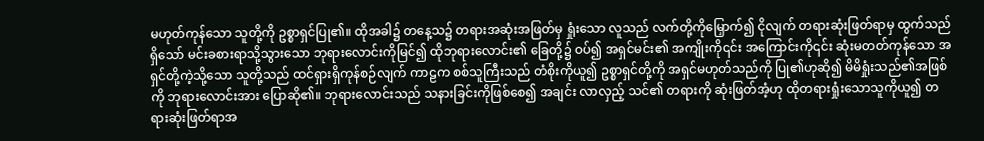မဟုတ်ကုန်သော သူတို့ကို ဥစ္စာရှင်ပြု၏။ ထိုအခါ၌ တနေ့သ၌ တရားအဆုံးအဖြတ်မှ ရှုံးသော လူသည် လက်တို့ကိုမြှောက်၍ ငိုလျက် တရားဆုံးဖြတ်ရာမှ ထွက်သည်ရှိသော် မင်းခစားရာသို့သွားသော ဘုရားလောင်းကိုမြင်၍ ထိုဘုရားလောင်း၏ ခြေတို့၌ ဝပ်၍ အရှင်မင်း၏ အကျိုးကို၎င်း အကြောင်းကို၎င်း ဆုံးမတတ်ကုန်သော အရှင်တို့ကဲ့သို့သော သူတို့သည် ထင်ရှားရှိကုန်စဉ်လျက် ကာဠက စစ်သူကြီးသည် တံစိုးကိုယူ၍ ဥစ္စာရှင်တို့ကို အရှင်မဟုတ်သည်ကို ပြု၏ဟုဆို၍ မိမိရှုံးသည်၏အဖြစ်ကို ဘုရားလောင်းအား ပြောဆို၏။ ဘုရားလောင်းသည် သနားခြင်းကိုဖြစ်စေ၍ အချင်း လာလှည့် သင်၏ တရားကို ဆုံးဖြတ်အံ့ဟု ထိုတရားရှုံးသောသူကိုယူ၍ တရားဆုံးဖြတ်ရာအ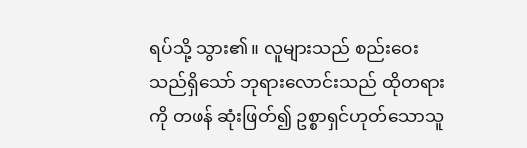ရပ်သို့ သွား၏။ လူများသည် စည်းဝေးသည်ရှိသော် ဘုရားလောင်းသည် ထိုတရားကို တဖန် ဆုံးဖြတ်၍ ဥစ္စာရှင်ဟုတ်သောသူ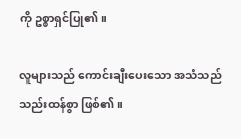ကို ဥစ္စာရှင်ပြု၏။

လူများသည် ကောင်းချီးပေးသော အသံသည် သည်းထန်စွာ ဖြစ်၏။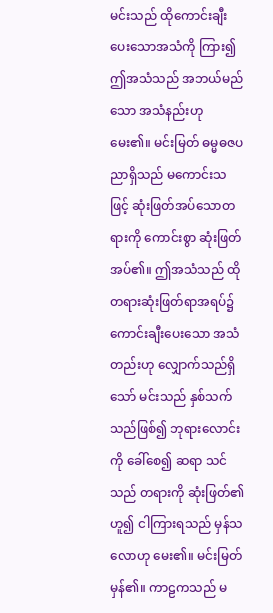မင်းသည် ထိုကောင်းချီးပေးသောအသံကို ကြား၍ ဤအသံသည် အဘယ်မည်သော အသံနည်းဟု မေး၏။ မင်းမြတ် ဓမ္မဓဇပညာရှိသည် မကောင်းသဖြင့် ဆုံးဖြတ်အပ်သောတရားကို ကောင်းစွာ ဆုံးဖြတ်အပ်၏။ ဤအသံသည် ထိုတရားဆုံးဖြတ်ရာအရပ်၌ ကောင်းချီးပေးသော အသံတည်းဟု လျှောက်သည်ရှိသော် မင်းသည် နှစ်သက် သည်ဖြစ်၍ ဘုရားလောင်းကို ခေါ်စေ၍ ဆရာ သင်သည် တရားကို ဆုံးဖြတ်၏ဟူ၍ ငါကြားရသည် မှန်သလောဟု မေး၏။ မင်းမြတ် မှန်၏။ ကာဠကသည် မ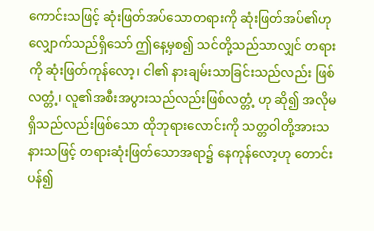ကောင်းသဖြင့် ဆုံးဖြတ်အပ်သောတရားကို ဆုံးဖြတ်အပ်၏ဟု လျှောက်သည်ရှိသော် ဤနေ့မှစ၍ သင်တို့သည်သာလျှင် တရားကို ဆုံးဖြတ်ကုန်လော့၊ ငါ၏ နားချမ်းသာခြင်းသည်လည်း ဖြစ်လတ္တံ့၊ လူ၏အစီးအပွားသည်လည်းဖြစ်လတ္တံ့ ဟု ဆို၍ အလိုမရှိသည်လည်းဖြစ်သော ထိုဘုရားလောင်းကို သတ္တဝါတို့အားသနားသဖြင့် တရားဆုံးဖြတ်သောအရာ၌ နေကုန်လော့ဟု တောင်းပန်၍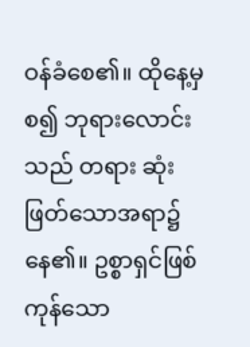ဝန်ခံစေ၏။ ထိုနေ့မှစ၍ ဘုရားလောင်းသည် တရား ဆုံးဖြတ်သောအရာ၌ နေ၏။ ဥစ္စာရှင်ဖြစ်ကုန်သော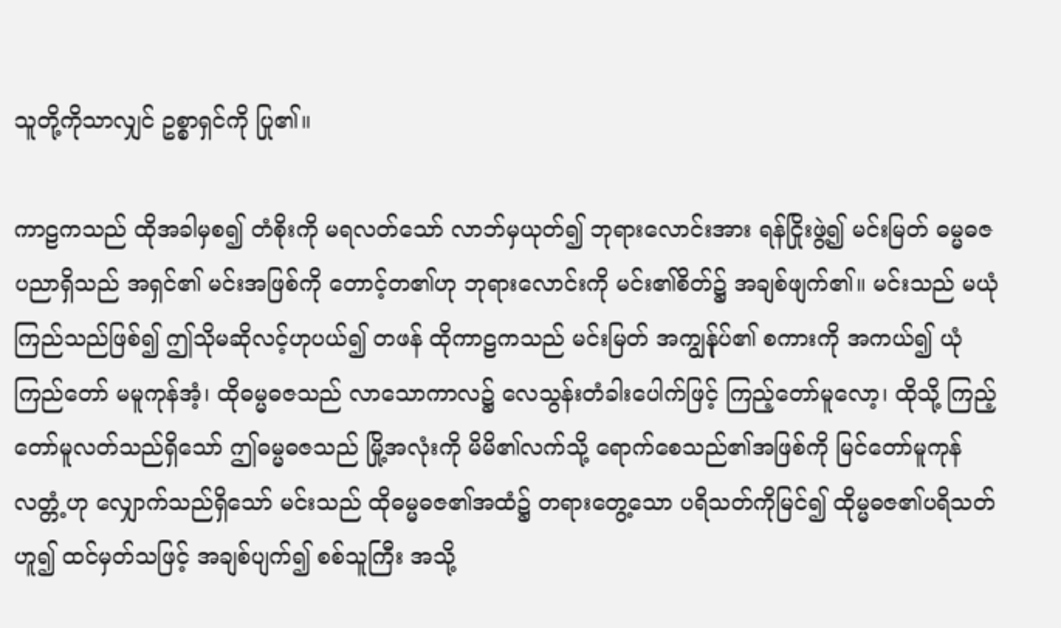သူတို့ကိုသာလျှင် ဥစ္စာရှင်ကို ပြု၏။

ကာဠကသည် ထိုအခါမှစ၍ တံစိုးကို မရလတ်သော် လာဘ်မှယုတ်၍ ဘုရားလောင်းအား ရန်ငြိုးဖွဲ့၍ မင်းမြတ် ဓမ္မဓဇပညာရှိသည် အရှင်၏ မင်းအဖြစ်ကို တောင့်တ၏ဟု ဘုရားလောင်းကို မင်း၏စိတ်၌ အချစ်ဖျက်၏။ မင်းသည် မယုံကြည်သည်ဖြစ်၍ ဤသိုမဆိုလင့်ဟုပယ်၍ တဖန် ထိုကာဠကသည် မင်းမြတ် အကျွန်ုပ်၏ စကားကို အကယ်၍ ယုံကြည်တော် မမူကုန်အံ့၊ ထိုဓမ္မဓဇသည် လာသောကာလ၌ လေသွန်းတံခါးပေါက်ဖြင့် ကြည့်တော်မူလော့၊ ထိုသို့ ကြည့်တော်မူလတ်သည်ရှိသော် ဤဓမ္မဓဇသည် မြို့အလုံးကို မိမိ၏လက်သို့ ရောက်စေသည်၏အဖြစ်ကို မြင်တော်မူကုန်လတ္တံ့ဟု လျှောက်သည်ရှိသော် မင်းသည် ထိုဓမ္မဓဇ၏အထံ၌ တရားတွေ့သော ပရိသတ်ကိုမြင်၍ ထိုမ္မဓဇ၏ပရိသတ်ဟူ၍ ထင်မှတ်သဖြင့် အချစ်ပျက်၍ စစ်သူကြီး အသို့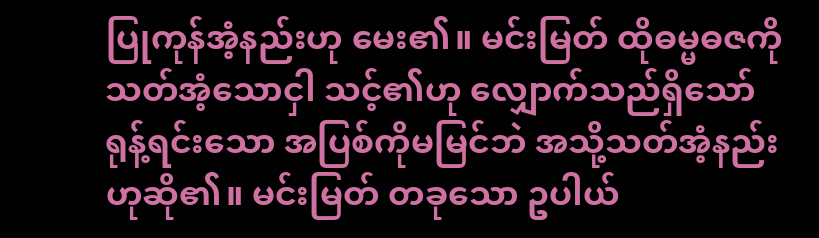ပြုကုန်အံ့နည်းဟု မေး၏။ မင်းမြတ် ထိုဓမ္မဓဇကို သတ်အံ့သောငှါ သင့်၏ဟု လျှောက်သည်ရှိသော် ရုန့်ရင်းသော အပြစ်ကိုမမြင်ဘဲ အသို့သတ်အံ့နည်းဟုဆို၏။ မင်းမြတ် တခုသော ဥပါယ်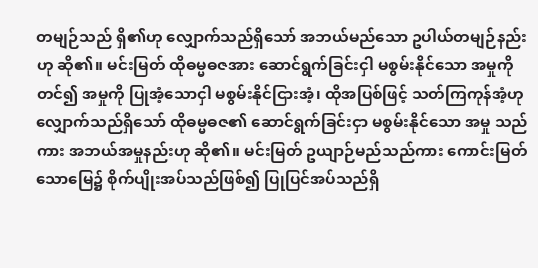တမျဉ်သည် ရှိ၏ဟု လျှောက်သည်ရှိသော် အဘယ်မည်သော ဥပါယ်တမျဉ်နည်းဟု ဆို၏။ မင်းမြတ် ထိုဓမ္မဓဇအား ဆောင်ရွက်ခြင်းငှါ မစွမ်းနိုင်သော အမှုကိုတင်၍ အမှုကို ပြုအံ့သောငှါ မစွမ်းနိုင်ငြားအံ့၊ ထိုအပြစ်ဖြင့် သတ်ကြကုန်အံ့ဟု လျှောက်သည်ရှိသော် ထိုဓမ္မဓဇ၏ ဆောင်ရွက်ခြင်းငှာ မစွမ်းနိုင်သော အမှု သည်ကား အဘယ်အမှုနည်းဟု ဆို၏။ မင်းမြတ် ဥယျာဉ်မည်သည်ကား ကောင်းမြတ်သောမြေ၌ စိုက်ပျိုးအပ်သည်ဖြစ်၍ ပြုပြင်အပ်သည်ရှိ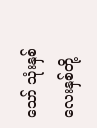သော် သုံးနှစ်လေးနှစ်တို့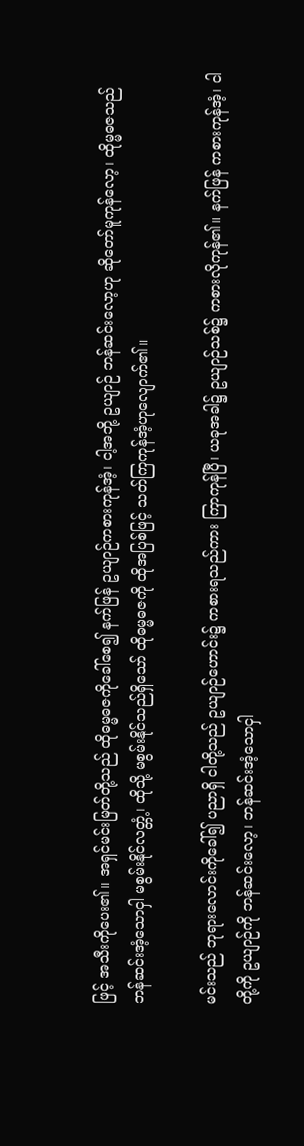ဖြင့် အသီးကိုပေး၏။ အရှင်မင်းမြတ်တို့သည် ထိုဓမ္မဓဇကိုခေါ်စေ၍ နက်ဖြန် ဥယျာဉ်ကစားကုန်အံ့၊ ငါ့အဘို့ ဥယျာဉ် ဘန်ဆင်းလော့ဟု ဆိုတော်မူကုန်လော့၊ ထိုမ္မဓဇသည် ဘန်ဆင်းအံ့သောငှါ မစွမ်းနိုင်လတ္တံ့၊ ထိုသို့ မစွမ်းနိုင်သည်ရှိသော် ထိုဓမ္မဓဇကို ထိုအပြစ်ဖြင့် သတ်ကြကုန်အံ့ဟုလျောက်၏။

မင်းသည် ဘုရားလောင်းကိုခေါ်၍ ပညာရှိ ငါတို့သည် ဥယျာဉ်ဟောင်း၌ ကစားရသည်ကား ကြာကုန်ပြီ၊ ယခုအခါ၌ ဥယျာဉ်သစ်၌ ကစားလိုကုန်၏။ နက်ဖြန် ကစားကုန်အံ့၊ ငါတို့ကို ဥယျာဉ်ကို ဘန်ဆင်းလော့၊ ဘန်ဆင်းအံ့သောငှါ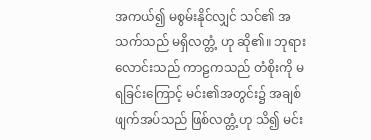အကယ်၍ မစွမ်းနိုင်လျှင် သင်၏ အသက်သည် မရှိလတ္တံ့ ဟု ဆို၏။ ဘုရားလောင်းသည် ကာဠကသည် တံစိုးကို မရခြင်းကြောင့် မင်း၏အတွင်း၌ အချစ်ဖျက်အပ်သည် ဖြစ်လတ္တံ့ဟု သိ၍ မင်း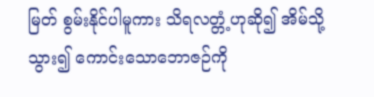မြတ် စွမ်းနိုင်ပါမူကား သိရလတ္တံ့ဟုဆို၍ အိမ်သို့သွား၍ ကောင်းသောဘောဇဉ်ကို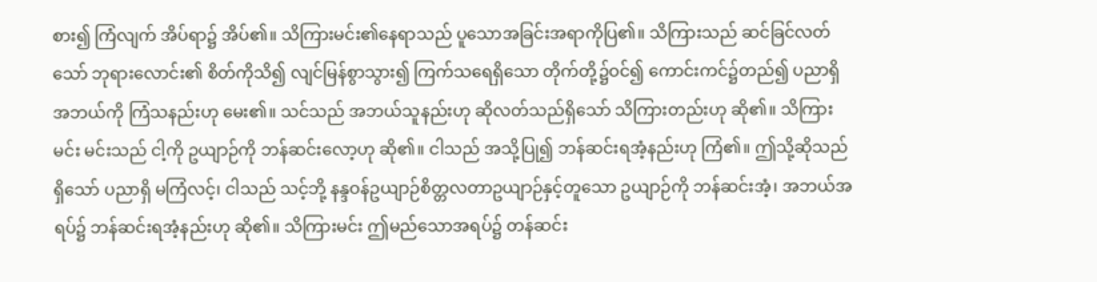စား၍ ကြံလျက် အိပ်ရာ၌ အိပ်၏။ သိကြားမင်း၏နေရာသည် ပူသောအခြင်းအရာကိုပြ၏။ သိကြားသည် ဆင်ခြင်လတ်သော် ဘုရားလောင်း၏ စိတ်ကိုသိ၍ လျင်မြန်စွာသွား၍ ကြက်သရေရှိသော တိုက်တို့၌ဝင်၍ ကောင်းကင်၌တည်၍ ပညာရှိ အဘယ်ကို ကြံသနည်းဟု မေး၏။ သင်သည် အဘယ်သူနည်းဟု ဆိုလတ်သည်ရှိသော် သိကြားတည်းဟု ဆို၏။ သိကြားမင်း မင်းသည် ငါ့ကို ဥယျာဉ်ကို ဘန်ဆင်းလော့ဟု ဆို၏။ ငါသည် အသို့ပြု၍ ဘန်ဆင်းရအံ့နည်းဟု ကြံ၏။ ဤသို့ဆိုသည်ရှိသော် ပညာရှိ မကြံလင့်၊ ငါသည် သင့်ဘို့ နန္ဒဝန်ဥယျာဉ်စိတ္တလတာဥယျာဉ်နှင့်တူသော ဥယျာဉ်ကို ဘန်ဆင်းအံ့၊ အဘယ်အရပ်၌ ဘန်ဆင်းရအံ့နည်းဟု ဆို၏။ သိကြားမင်း ဤမည်သောအရပ်၌ တန်ဆင်း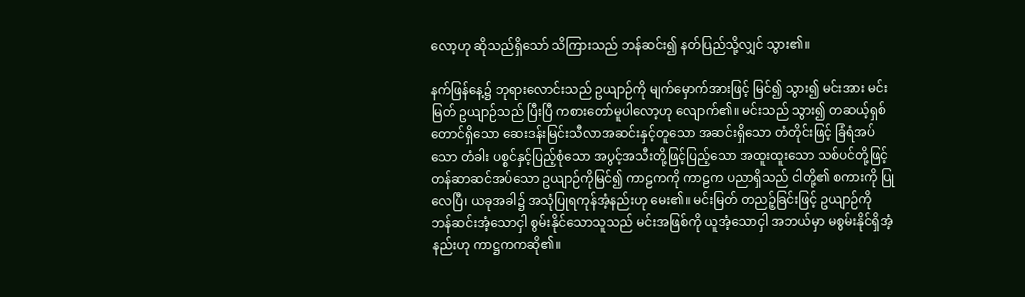လော့ဟု ဆိုသည်ရှိသော် သိကြားသည် ဘန်ဆင်း၍ နတ်ပြည်သို့လျှင် သွား၏။

နက်ဖြန်နေ့၌ ဘုရားလောင်းသည် ဥယျာဉ်ကို မျက်မှောက်အားဖြင့် မြင်၍ သွား၍ မင်းအား မင်းမြတ် ဥယျာဉ်သည် ပြီးပြီ ကစားတော်မူပါလော့ဟု လျောက်၏။ မင်းသည် သွား၍ တဆယ့်ရှစ်တောင်ရှိသော ဆေးဒန်းမြင်းသီလာအဆင်းနှင့်တူသော အဆင်းရှိသော တံတိုင်းဖြင့် ခြံရံအပ်သော တံခါး ပစ္စင်နှင့်ပြည့်စုံသော အပွင့်အသီးတို့ဖြင့်ပြည့်သော အထူးထူးသော သစ်ပင်တို့ဖြင့် တန်ဆာဆင်အပ်သော ဥယျာဉ်ကိုမြင်၍ ကာဠကကို ကာဠက ပညာရှိသည် ငါတို့၏ စကားကို ပြုလေပြီ၊ ယခုအခါ၌ အသုံပြုရကုန်အံ့နည်းဟု မေး၏။ မင်းမြတ် တညဉ့်ခြင်းဖြင့် ဥယျာဉ်ကို ဘန်ဆင်းအံ့သောငှါ စွမ်းနိုင်သောသူသည် မင်းအဖြစ်ကို ယူအံ့သောငှါ အဘယ်မှာ မစွမ်းနိုင်ရှိအံ့နည်းဟု ကာဋ္ဌကကဆို၏။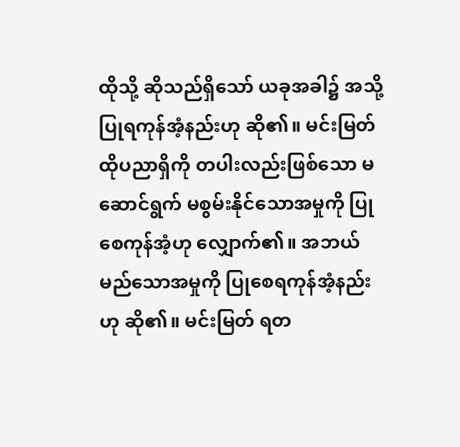ထိုသို့ ဆိုသည်ရှိသော် ယခုအခါ၌ အသို့ပြုရကုန်အံ့နည်းဟု ဆို၏။ မင်းမြတ် ထိုပညာရှိကို တပါးလည်းဖြစ်သော မဆောင်ရွက် မစွမ်းနိုင်သောအမှုကို ပြုစေကုန်အံ့ဟု လျှောက်၏။ အဘယ်မည်သောအမှုကို ပြုစေရကုန်အံ့နည်းဟု ဆို၏။ မင်းမြတ် ရတ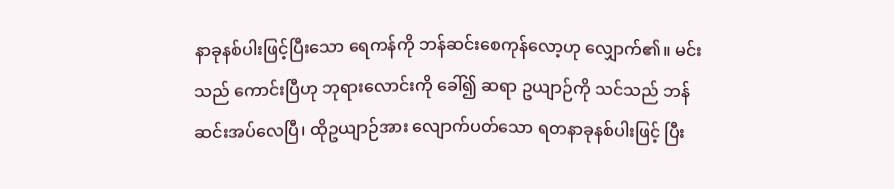နာခုနစ်ပါးဖြင့်ပြီးသော ရေကန်ကို ဘန်ဆင်းစေကုန်လော့ဟု လျှောက်၏။ မင်းသည် ကောင်းပြီဟု ဘုရားလောင်းကို ခေါ်၍ ဆရာ ဥယျာဉ်ကို သင်သည် ဘန်ဆင်းအပ်လေပြီ၊ ထိုဥယျာဉ်အား လျောက်ပတ်သော ရတနာခုနစ်ပါးဖြင့် ပြီး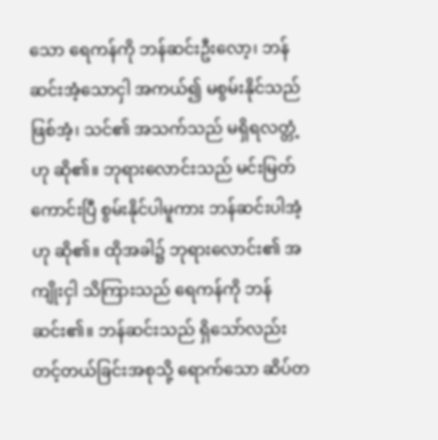သော ရေကန်ကို ဘန်ဆင်းဦးလော့၊ ဘန်ဆင်းအံ့သောငှါ အကယ်၍ မစွမ်းနိုင်သည်ဖြစ်အံ့၊ သင်၏ အသက်သည် မရှိရလတ္တံ့ဟု ဆို၏။ ဘုရားလောင်းသည် မင်းမြတ် ကောင်းပြီ စွမ်းနိုင်ပါမူကား ဘန်ဆင်းပါအံ့ဟု ဆို၏။ ထိုအခါ၌ ဘုရားလောင်း၏ အကျိုးငှါ သိကြားသည် ရေကန်ကို ဘန်ဆင်း၏။ ဘန်ဆင်းသည် ရှိသော်လည်း တင့်တယ်ခြင်းအစုသို့ ရောက်သော ဆိပ်တ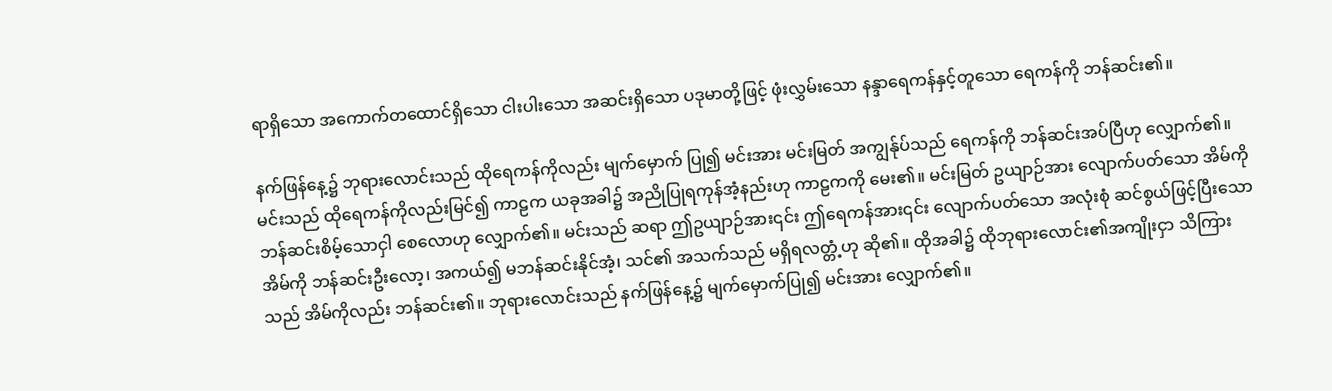ရာရှိသော အကောက်တထောင်ရှိသော ငါးပါးသော အဆင်းရှိသော ပဒုမာတို့ဖြင့် ဖုံးလွှမ်းသော နန္ဒာရေကန်နှင့်တူသော ရေကန်ကို ဘန်ဆင်း၏။

နက်ဖြန်နေ့၌ ဘုရားလောင်းသည် ထိုရေကန်ကိုလည်း မျက်မှောက် ပြု၍ မင်းအား မင်းမြတ် အကျွန်ုပ်သည် ရေကန်ကို ဘန်ဆင်းအပ်ပြီဟု လျှောက်၏။ မင်းသည် ထိုရေကန်ကိုလည်းမြင်၍ ကာဠက ယခုအခါ၌ အညိုပြုရကုန်အံ့နည်းဟု ကာဠကကို မေး၏။ မင်းမြတ် ဥယျာဉ်အား လျောက်ပတ်သော အိမ်ကို ဘန်ဆင်းစိမ့်သောငှါ စေလောဟု လျှောက်၏။ မင်းသည် ဆရာ ဤဥယျာဉ်အား၎င်း ဤရေကန်အား၎င်း လျောက်ပတ်သော အလုံးစုံ ဆင်စွယ်ဖြင့်ပြီးသော အိမ်ကို ဘန်ဆင်းဦးလော့၊ အကယ်၍ မဘန်ဆင်းနိုင်အံ့၊ သင်၏ အသက်သည် မရှိရလတ္တံ့ဟု ဆို၏။ ထိုအခါ၌ ထိုဘုရားလောင်း၏အကျိုးငှာ သိကြားသည် အိမ်ကိုလည်း ဘန်ဆင်း၏။ ဘုရားလောင်းသည် နက်ဖြန်နေ့၌ မျက်မှောက်ပြု၍ မင်းအား လျှောက်၏။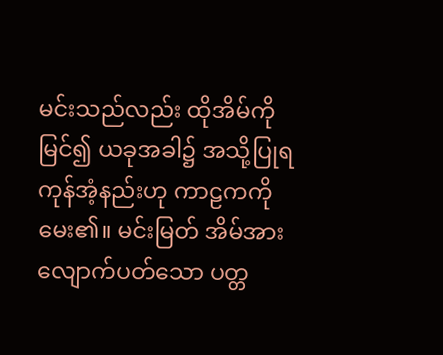မင်းသည်လည်း ထိုအိမ်ကိုမြင်၍ ယခုအခါ၌ အသို့ပြုရကုန်အံ့နည်းဟု ကာဠကကို မေး၏။ မင်းမြတ် အိမ်အားလျောက်ပတ်သော ပတ္တ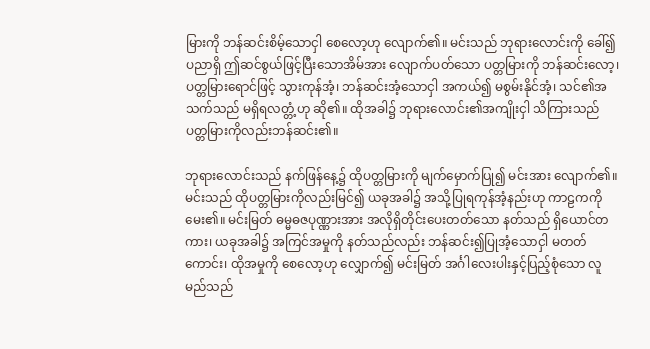မြားကို ဘန်ဆင်းစိမ့်သောငှါ စေလော့ဟု လျောက်၏။ မင်းသည် ဘုရားလောင်းကို ခေါ်၍ ပညာရှိ ဤဆင်စွယ်ဖြင့်ပြီးသောအိမ်အား လျောက်ပတ်သော ပတ္တမြားကို ဘန်ဆင်းလော့၊ ပတ္တမြားရောင်ဖြင့် သွားကုန်အံ့၊ ဘန်ဆင်းအံ့သောငှါ အကယ်၍ မစွမ်းနိုင်အံ့၊ သင်၏အသက်သည် မရှိရလတ္တံ့ဟု ဆို၏။ ထိုအခါ၌ ဘုရားလောင်း၏အကျိုးငှါ သိကြားသည် ပတ္တမြားကိုလည်းဘန်ဆင်း၏။

ဘုရားလောင်းသည် နက်ဖြန်နေ့၌ ထိုပတ္တမြားကို မျက်မှောက်ပြု၍ မင်းအား လျောက်၏။ မင်းသည် ထိုပတ္တမြားကိုလည်းမြင်၍ ယခုအခါ၌ အသို့ပြုရကုန်အံ့နည်းဟု ကာဠကကို မေး၏။ မင်းမြတ် ဓမ္မဓဇပုဏ္ဏားအား အလိုရှိတိုင်းပေးတတ်သော နတ်သည် ရှိယောင်တကား၊ ယခုအခါ၌ အကြင်အမှုကို နတ်သည်လည်း ဘန်ဆင်း၍ပြုအံ့သောငှါ မတတ်ကောင်း၊ ထိုအမှုကို စေလော့ဟု လျှောက်၍ မင်းမြတ် အင်္ဂါလေးပါးနှင့်ပြည့်စုံသော လူမည်သည်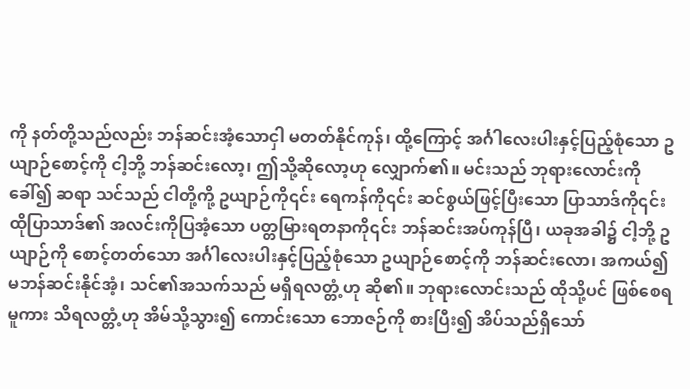ကို နတ်တို့သည်လည်း ဘန်ဆင်းအံ့သောငှါ မတတ်နိုင်ကုန်၊ ထို့ကြောင့် အင်္ဂါလေးပါးနှင့်ပြည့်စုံသော ဥယျာဉ်စောင့်ကို ငါ့ဘို့ ဘန်ဆင်းလော့၊ ဤသို့ဆိုလော့ဟု လျှောက်၏။ မင်းသည် ဘုရားလောင်းကို ခေါ်၍ ဆရာ သင်သည် ငါတို့ကို့ ဥယျာဉ်ကို၎င်း ရေကန်ကို၎င်း ဆင်စွယ်ဖြင့်ပြီးသော ပြာသာဒ်ကို၎င်း ထိုပြာသာဒ်၏ အလင်းကိုပြအံ့သော ပတ္တမြားရတနာကို၎င်း ဘန်ဆင်းအပ်ကုန်ပြီ၊ ယခုအခါ၌ ငါ့ဘို့ ဥယျာဉ်ကို စောင့်တတ်သော အင်္ဂါလေးပါးနှင့်ပြည့်စုံသော ဥယျာဉ်စောင့်ကို ဘန်ဆင်းလော၊ အကယ်၍ မဘန်ဆင်းနိုင်အံ့၊ သင်၏အသက်သည် မရှိရလတ္တံ့ဟု ဆို၏။ ဘုရားလောင်းသည် ထိုသို့ပင် ဖြစ်စေရမူကား သိရလတ္တံ့ဟု အိမ်သို့သွား၍ ကောင်းသော ဘောဇဉ်ကို စားပြီး၍ အိပ်သည်ရှိသော်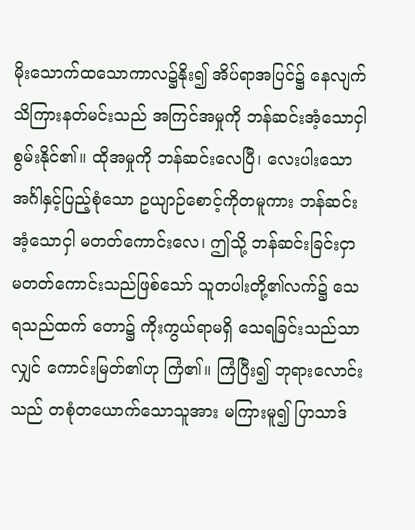မိုးသောက်ထသောကာလ၌နိုး၍ အိပ်ရာအပြင်၌ နေလျက် သိကြားနတ်မင်းသည် အကြင်အမှုကို ဘန်ဆင်းအံ့သောငှါ စွမ်းနိုင်၏။ ထိုအမှုကို ဘန်ဆင်းလေပြီ၊ လေးပါးသော အင်္ဂါနှင့်ပြည့်စုံသော ဥယျာဉ်စောင့်ကိုတမူကား ဘန်ဆင်းအံ့သောငှါ မတတ်ကောင်းလေ၊ ဤသို့ ဘန်ဆင်းခြင်းငှာ မတတ်ကောင်းသည်ဖြစ်သော် သူတပါးတို့၏လက်၌ သေရသည်ထက် တော၌ ကိုးကွယ်ရာမရှိ သေရခြင်းသည်သာလျှင် ကောင်းမြတ်၏ဟု ကြံ၏။ ကြံပြီး၍ ဘုရားလောင်းသည် တစုံတယောက်သောသူအား မကြားမူ၍ ပြာသာဒ်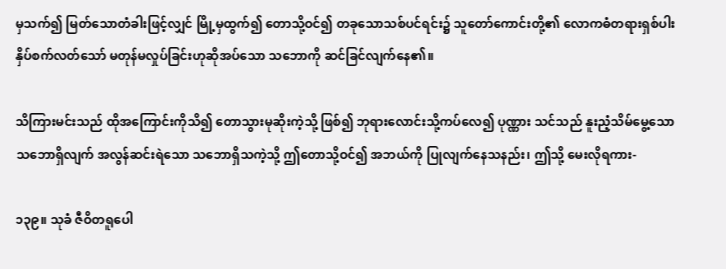မှသက်၍ မြတ်သောတံခါးဖြင့်လျှင် မြို့မှထွက်၍ တောသို့ဝင်၍ တခုသောသစ်ပင်ရင်း၌ သူတော်ကောင်းတို့၏ လောကဓံတရားရှစ်ပါး နှိပ်စက်လတ်သော် မတုန်မလှုပ်ခြင်းဟုဆိုအပ်သော သဘောကို ဆင်ခြင်လျက်နေ၏။

သိကြားမင်းသည် ထိုအကြောင်းကိုသိ၍ တောသွားမုဆိုးကဲ့သို့ ဖြစ်၍ ဘုရားလောင်းသို့ကပ်လေ၍ ပုဏ္ဏား သင်သည် နူးညံ့သိမ်မွေ့သော သဘောရှိလျက် အလွန်ဆင်းရဲသော သဘောရှိသကဲ့သို့ ဤတောသို့ဝင်၍ အဘယ်ကို ပြုလျက်နေသနည်း၊ ဤသို့ မေးလိုရကား-

၁၃၉။ သုခံ ဇီဝိတရူပေါ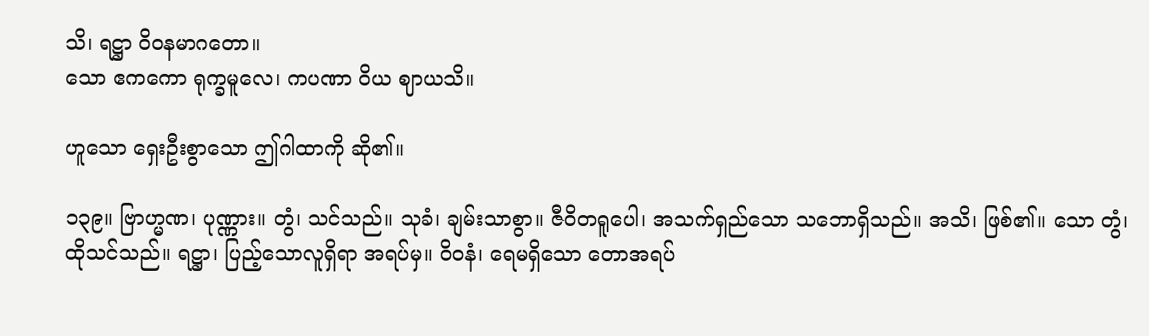သိ၊ ရဋ္ဌာ ဝိဝနမာဂတော။
သော ဧကကော ရုက္ခမူလေ၊ ကပဏာ ဝိယ ဈာယသိ။

ဟူသော ရှေးဦးစွာသော ဤဂါထာကို ဆို၏။

၁၃၉။ ဗြာဟ္မဏ၊ ပုဏ္ဏား။ တွံ၊ သင်သည်။ သုခံ၊ ချမ်းသာစွာ။ ဇီဝိတရူပေါ၊ အသက်ရှည်သော သဘောရှိသည်။ အသိ၊ ဖြစ်၏။ သော တွံ၊ ထိုသင်သည်။ ရဋ္ဌာ၊ ပြည့်သောလူရှိရာ အရပ်မှ။ ဝိဝနံ၊ ရေမရှိသော တောအရပ်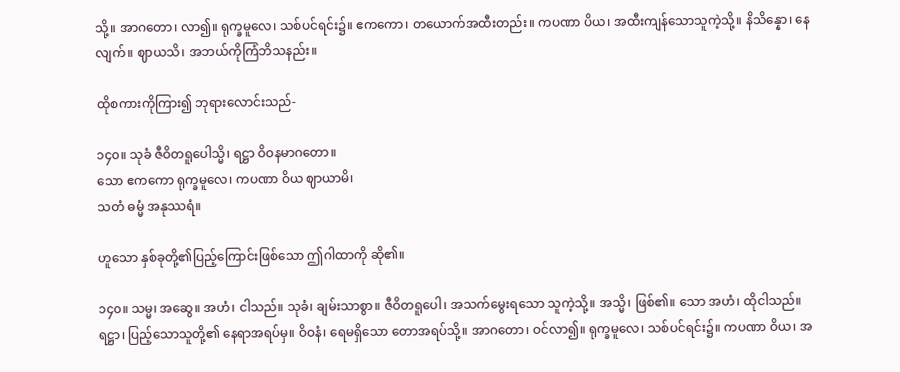သို့။ အာဂတော၊ လာ၍။ ရုက္ခမူလေ၊ သစ်ပင်ရင်း၌။ ဧကကော၊ တယောက်အထီးတည်း။ ကပဏာ ပိယ၊ အထီးကျန်သောသူကဲ့သို့။ နိသိန္နော၊ နေလျက်။ ဈာယသိ၊ အဘယ်ကိုကြံဘိသနည်း။

ထိုစကားကိုကြား၍ ဘုရားလောင်းသည်-

၁၄၀။ သုခံ ဇီဝိတရူပေါသ္မိ၊ ရဋ္ဌာ ဝိဝနမာဂတော။
သော ဧကကော ရုက္ခမူလေ၊ ကပဏာ ဝိယ ဈာယာမိ၊
သတံ ဓမ္မံ အနုဿရံ။

ဟူသော နှစ်ခုတို့၏ပြည့်ကြောင်းဖြစ်သော ဤဂါထာကို ဆို၏။

၁၄၀။ သမ္မ၊ အဆွေ။ အဟံ၊ ငါသည်။ သုခံ၊ ချမ်းသာစွာ။ ဇီဝိတရူပေါ၊ အသက်မွေးရသော သူကဲ့သို့။ အသ္မိ၊ ဖြစ်၏။ သော အဟံ၊ ထိုငါသည်။ ရဋ္ဌာ၊ ပြည့်သောသူတို့၏ နေရာအရပ်မှ။ ဝိဝနံ၊ ရေမရှိသော တောအရပ်သို့။ အာဂတော၊ ဝင်လာ၍။ ရုက္ခမူလေ၊ သစ်ပင်ရင်း၌။ ကပဏာ ဝိယ၊ အ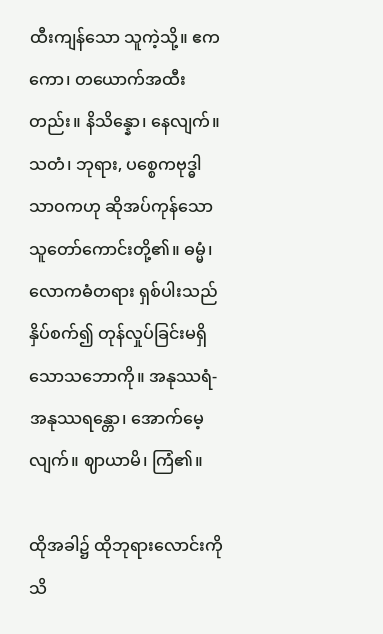ထီးကျန်သော သူကဲ့သို့။ ဧကကော၊ တယောက်အထီးတည်း။ နိသိန္နော၊ နေလျက်။ သတံ၊ ဘုရား, ပစ္စေကဗုဒ္ဓါ သာဝကဟု ဆိုအပ်ကုန်သော သူတော်ကောင်းတို့၏။ ဓမ္မံ၊ လောကဓံတရား ရှစ်ပါးသည် နှိပ်စက်၍ တုန်လှုပ်ခြင်းမရှိသောသဘောကို။ အနုဿရံ-အနုဿရန္တော၊ အောက်မေ့လျက်။ ဈာယာမိ၊ ကြံ၏။

ထိုအခါ၌ ထိုဘုရားလောင်းကို သိ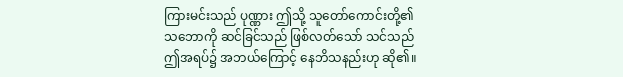ကြားမင်းသည် ပုဏ္ဏား ဤသို့ သူတော်ကောင်းတို့၏သဘောကို ဆင်ခြင်သည် ဖြစ်လတ်သော် သင်သည် ဤအရပ်၌ အဘယ်ကြောင့် နေဘိသနည်းဟု ဆို၏။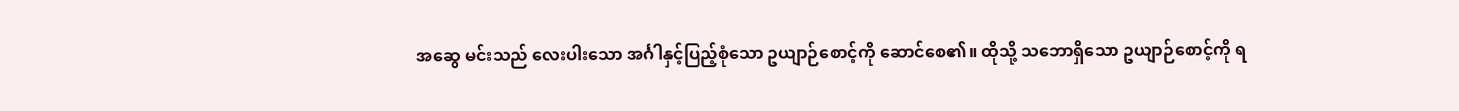အဆွေ မင်းသည် လေးပါးသော အင်္ဂါနှင့်ပြည့်စုံသော ဥယျာဉ်စောင့်ကို ဆောင်စေ၏။ ထိုသို့ သဘောရှိသော ဥယျာဉ်စောင့်ကို ရ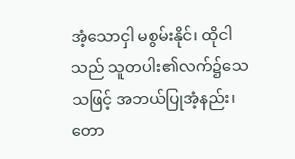အံ့သောငှါ မစွမ်းနိုင်၊ ထိုငါသည် သူတပါး၏လက်၌သေသဖြင့် အဘယ်ပြုအံ့နည်း၊ တော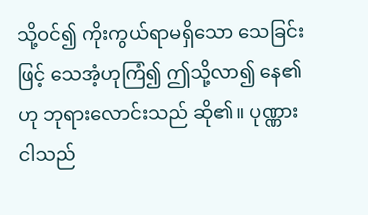သို့ဝင်၍ ကိုးကွယ်ရာမရှိသော သေခြင်းဖြင့် သေအံ့ဟုကြံ၍ ဤသို့လာ၍ နေ၏ဟု ဘုရားလောင်းသည် ဆို၏။ ပုဏ္ဏား ငါသည်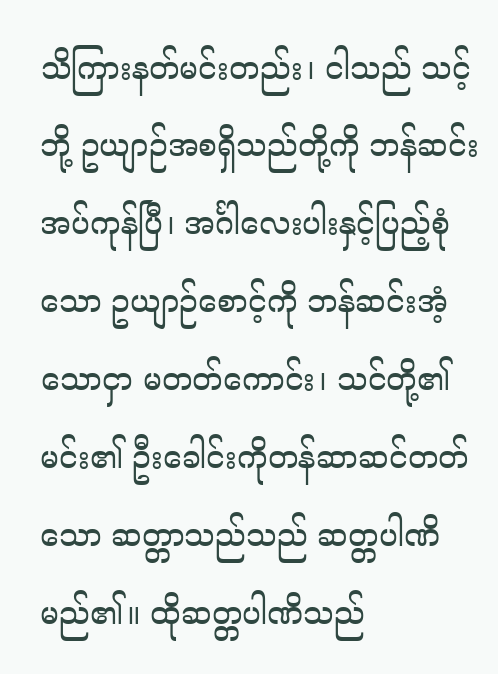သိကြားနတ်မင်းတည်း၊ ငါသည် သင့်ဘို့ ဥယျာဉ်အစရှိသည်တို့ကို ဘန်ဆင်း အပ်ကုန်ပြီ၊ အင်္ဂါလေးပါးနှင့်ပြည့်စုံသော ဥယျာဉ်စောင့်ကို ဘန်ဆင်းအံ့သောငှာ မတတ်ကောင်း၊ သင်တို့၏ မင်း၏ ဦးခေါင်းကိုတန်ဆာဆင်တတ်သော ဆတ္တာသည်သည် ဆတ္တပါဏိမည်၏။ ထိုဆတ္တပါဏိသည်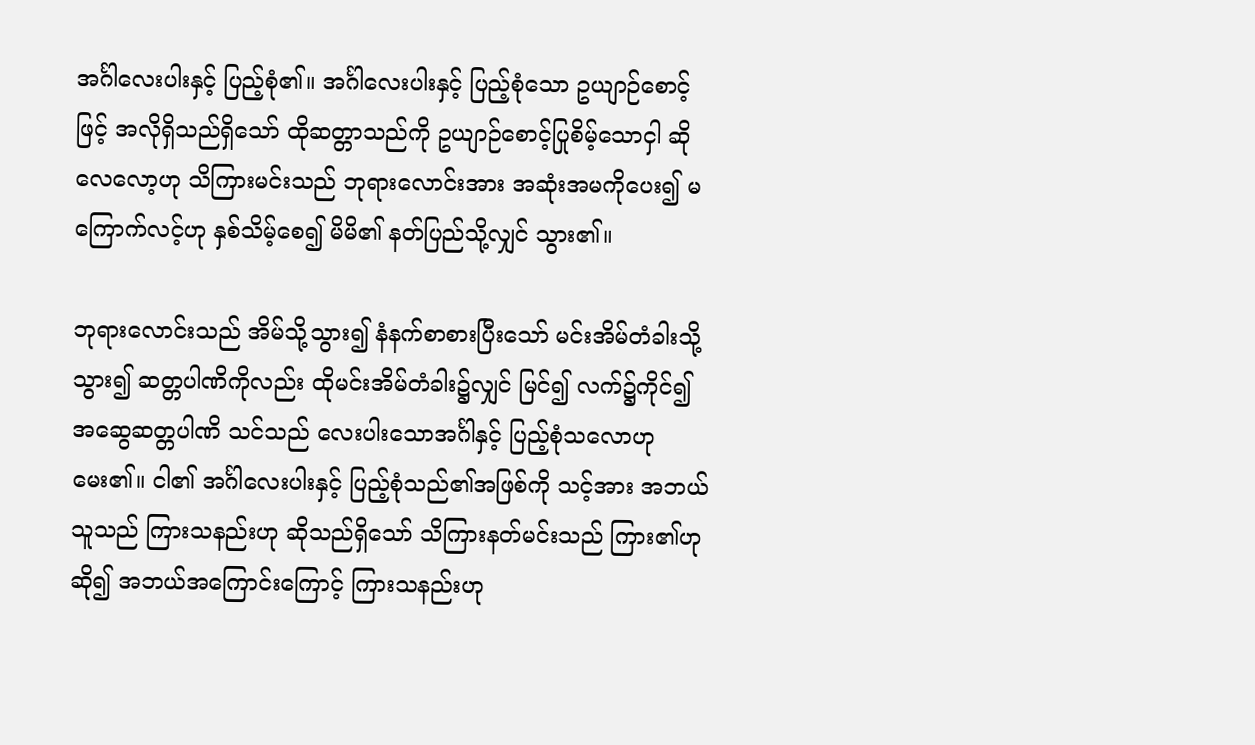အင်္ဂါလေးပါးနှင့် ပြည့်စုံ၏။ အင်္ဂါလေးပါးနှင့် ပြည့်စုံသော ဥယျာဉ်စောင့်ဖြင့် အလိုရှိသည်ရှိသော် ထိုဆတ္တာသည်ကို ဥယျာဉ်စောင့်ပြုစိမ့်သောငှါ ဆိုလေလော့ဟု သိကြားမင်းသည် ဘုရားလောင်းအား အဆုံးအမကိုပေး၍ မကြောက်လင့်ဟု နှစ်သိမ့်စေ၍ မိမိ၏ နတ်ပြည်သို့လျှင် သွား၏။

ဘုရားလောင်းသည် အိမ်သို့သွား၍ နံနက်စာစားပြီးသော် မင်းအိမ်တံခါးသို့သွား၍ ဆတ္တပါဏိကိုလည်း ထိုမင်းအိမ်တံခါး၌လျှင် မြင်၍ လက်၌ကိုင်၍ အဆွေဆတ္တပါဏိ သင်သည် လေးပါးသောအင်္ဂါနှင့် ပြည့်စုံသလောဟု မေး၏။ ငါ၏ အင်္ဂါလေးပါးနှင့် ပြည့်စုံသည်၏အဖြစ်ကို သင့်အား အဘယ်သူသည် ကြားသနည်းဟု ဆိုသည်ရှိသော် သိကြားနတ်မင်းသည် ကြား၏ဟုဆို၍ အဘယ်အကြောင်းကြောင့် ကြားသနည်းဟု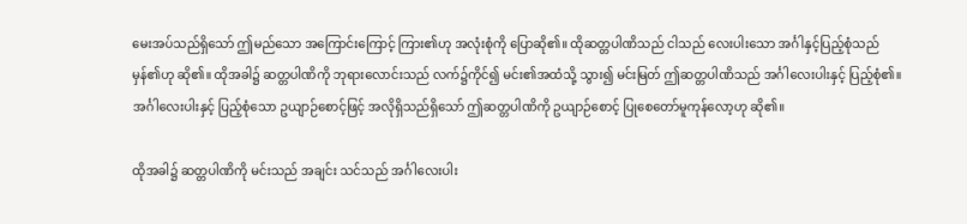မေးအပ်သည်ရှိသော် ဤမည်သော အကြောင်းကြောင့် ကြား၏ဟု အလုံးစုံကို ပြောဆို၏။ ထိုဆတ္တပါဏိသည် ငါသည် လေးပါးသော အင်္ဂါနှင့်ပြည့်စုံသည် မှန်၏ဟု ဆို၏။ ထိုအခါ၌ ဆတ္တပါဏိကို ဘုရားလောင်းသည် လက်၌ကိုင်၍ မင်း၏အထံသို့ သွား၍ မင်းမြတ် ဤဆတ္တပါဏိသည် အင်္ဂါလေးပါးနှင့် ပြည့်စုံ၏။ အင်္ဂါလေးပါးနှင့် ပြည့်စုံသော ဥယျာဉ်စောင့်ဖြင့် အလိုရှိသည်ရှိသော် ဤဆတ္တပါဏိကို ဥယျာဉ်စောင့် ပြုစေတော်မူကုန်လော့ဟု ဆို၏။

ထိုအခါ၌ ဆတ္တပါဏိကို မင်းသည် အချင်း သင်သည် အင်္ဂါလေးပါး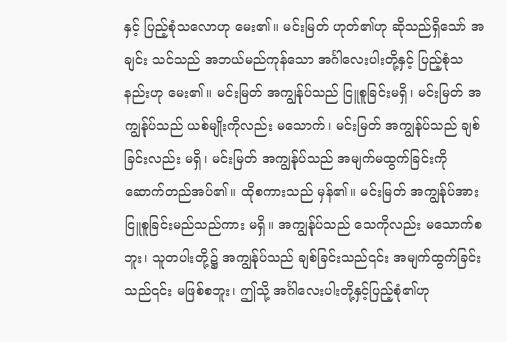နှင့် ပြည့်စုံသလောဟု မေး၏။ မင်းမြတ် ဟုတ်၏ဟု ဆိုသည်ရှိသော် အချင်း သင်သည် အဘယ်မည်ကုန်သော အင်္ဂါလေးပါးတို့နှင့် ပြည့်စုံသနည်းဟု မေး၏။ မင်းမြတ် အကျွန်ုပ်သည် ငြူစူခြင်းမရှိ၊ မင်းမြတ် အကျွန်ုပ်သည် ယစ်မျိုးကိုလည်း မသောက်၊ မင်းမြတ် အကျွန်ုပ်သည် ချစ်ခြင်းလည်း မရှိ၊ မင်းမြတ် အကျွန်ုပ်သည် အမျက်မထွက်ခြင်းကို ဆောက်တည်အပ်၏။ ထိုစကားသည် မှန်၏။ မင်းမြတ် အကျွန်ုပ်အား ငြူစူခြင်းမည်သည်ကား မရှိ။ အကျွန်ုပ်သည် သေကိုလည်း မသောက်စဘူး၊ သူတပါးတို့၌ အကျွန်ုပ်သည် ချစ်ခြင်းသည်၎င်း အမျက်ထွက်ခြင်းသည်၎င်း မဖြစ်စဘူး၊ ဤသို့ အင်္ဂါလေးပါးတို့နှင့်ပြည့်စုံ၏ဟု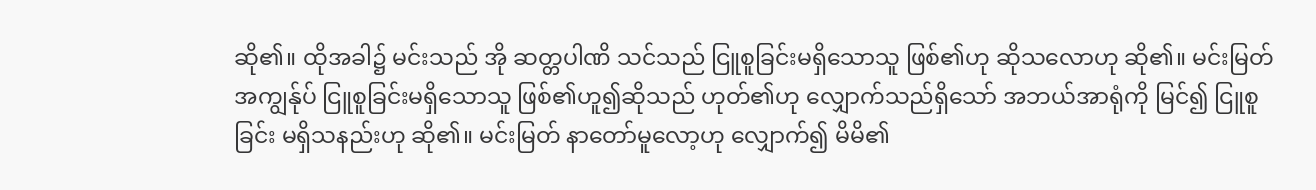ဆို၏။ ထိုအခါ၌ မင်းသည် အို ဆတ္တပါဏိ သင်သည် ငြူစူခြင်းမရှိသောသူ ဖြစ်၏ဟု ဆိုသလောဟု ဆို၏။ မင်းမြတ် အကျွန်ုပ် ငြူစူခြင်းမရှိသောသူ ဖြစ်၏ဟူ၍ဆိုသည် ဟုတ်၏ဟု လျှောက်သည်ရှိသော် အဘယ်အာရုံကို မြင်၍ ငြူစူခြင်း မရှိသနည်းဟု ဆို၏။ မင်းမြတ် နာတော်မူလော့ဟု လျှောက်၍ မိမိ၏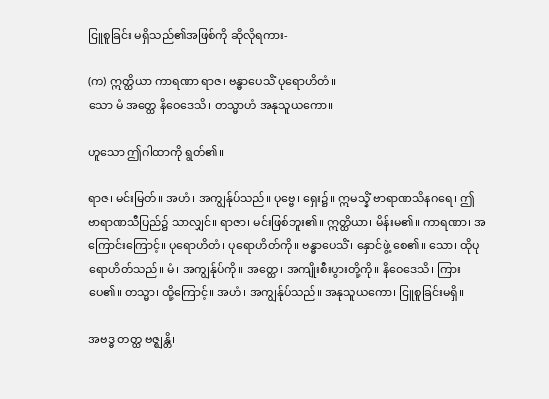ငြူစူခြင်း မရှိသည်၏အဖြစ်ကို ဆိုလိုရကား-

(က) ဣတ္ထိယာ ကာရဏာ ရာဇ၊ ဗန္ဓာပေသိံ ပုရောဟိတံ။
သော မံ အတ္ထေ နိဝေဒေသိ၊ တသ္မာဟံ အနုသူယကော။

ဟူသော ဤဂါထာကို ရွတ်၏။

ရာဇ၊ မင်းမြတ်။ အဟံ၊ အကျွန်ုပ်သည်။ ပုဗ္ဗေ၊ ရှေး၌။ ဣမသ္နိံ ဗာရာဏသိနဂရေ၊ ဤဗာရာဏသီပြည်၌ သာလျှင်။ ရာဇာ၊ မင်းဖြစ်ဘူး၏။ ဣတ္ထိယာ၊ မိန်းမ၏။ ကာရဏာ၊ အကြောင်းကြောင့်။ ပုရောဟိတံ၊ ပုရောဟိတ်ကို။ ဗန္ဓာပေသိံ၊ နှောင်ဖွဲ့ စေ၏။ သော၊ ထိုပုရောဟိတ်သည်။ မံ၊ အကျွန်ုပ်ကို။ အတ္ထေ၊ အကျိုးစီးပွားတို့ကို။ နိဝေဒေသိ၊ ကြားပေ၏။ တသ္မာ၊ ထို့ကြောင့်။ အဟံ၊ အကျွန်ုပ်သည်။ အနုသူယကော၊ ငြူစူခြင်းမရှိ။

အဗဒ္ဓ တတ္ထ ဗဇ္ဈန္တိ၊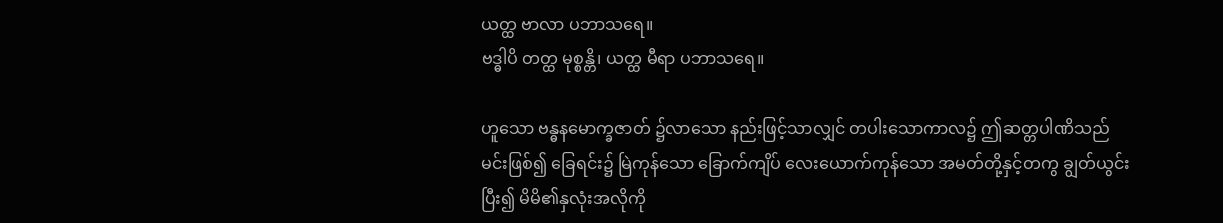ယတ္ထ ဗာလာ ပဘာသရေ။
ဗဒ္ဓါပိ တတ္ထ မုစ္စန္တိ၊ ယတ္ထ မီရာ ပဘာသရေ။

ဟူသော ဗန္ဓနမောက္ခဇာတ် ၌လာသော နည်းဖြင့်သာလျှင် တပါးသောကာလ၌ ဤဆတ္တပါဏိသည် မင်းဖြစ်၍ ခြေရင်း၌ မြဲကုန်သော ခြောက်ကျိပ် လေးယောက်ကုန်သော အမတ်တို့နှင့်တကွ ချွတ်ယွင်းပြီး၍ မိမိ၏နှလုံးအလိုကို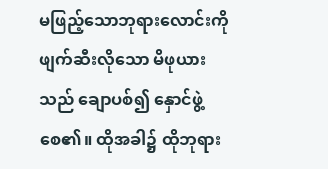မဖြည့်သောဘုရားလောင်းကို ဖျက်ဆီးလိုသော မိဖုယားသည် ချောပစ်၍ နှောင်ဖွဲ့စေ၏။ ထိုအခါ၌ ထိုဘုရား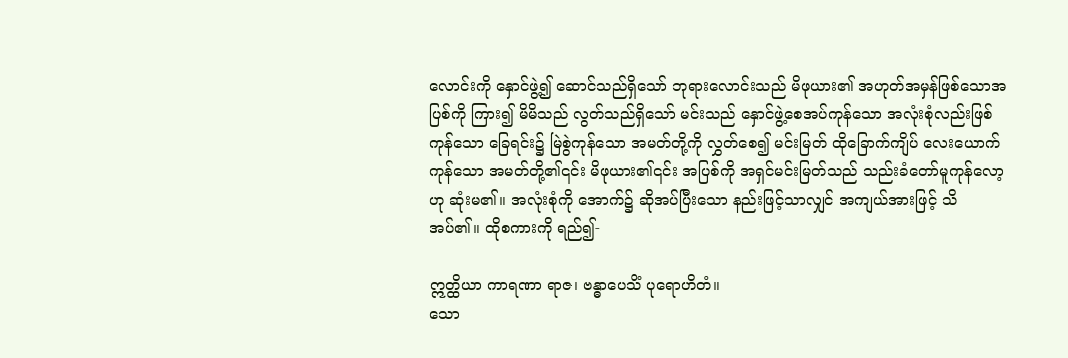လောင်းကို နှောင်ဖွဲ့၍ ဆောင်သည်ရှိသော် ဘုရားလောင်းသည် မိဖုယား၏ အဟုတ်အမှန်ဖြစ်သောအပြစ်ကို ကြား၍ မိမိသည် လွတ်သည်ရှိသော် မင်းသည် နှောင်ဖွဲ့စေအပ်ကုန်သော အလုံးစုံလည်းဖြစ်ကုန်သော ခြေရင်း၌ မြဲစွဲကုန်သော အမတ်တို့ကို လွှတ်စေ၍ မင်းမြတ် ထိုခြောက်ကျိပ် လေးယောက်ကုန်သော အမတ်တို့၏၎င်း မိဖုယား၏၎င်း အပြစ်ကို အရှင်မင်းမြတ်သည် သည်းခံတော်မူကုန်လော့ဟု ဆုံးမ၏။ အလုံးစုံကို အောက်၌ ဆိုအပ်ပြီးသော နည်းဖြင့်သာလျှင် အကျယ်အားဖြင့် သိအပ်၏။ ထိုစကားကို ရည်၍-

ဣတ္ထိယာ ကာရဏာ ရာဇ၊ ဗန္ဓာပေသိံ ပုရောဟိတံ။
သော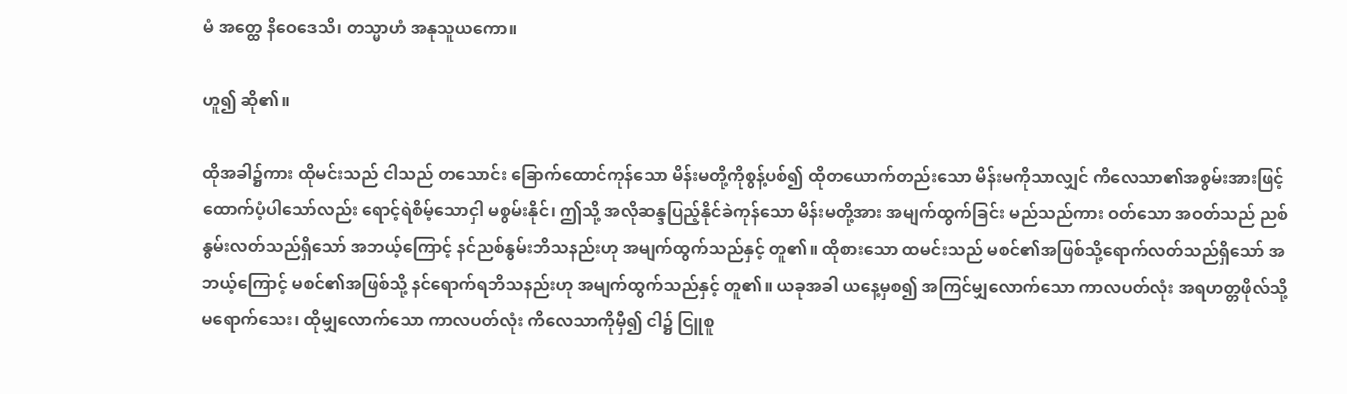မံ အတ္ထေ နိဝေဒေသိ၊ တသ္မာဟံ အနုသူယကော။

ဟူ၍ ဆို၏။

ထိုအခါ၌ကား ထိုမင်းသည် ငါသည် တသောင်း ခြောက်ထောင်ကုန်သော မိန်းမတို့ကိုစွန့်ပစ်၍ ထိုတယောက်တည်းသော မိန်းမကိုသာလျှင် ကိလေသာ၏အစွမ်းအားဖြင့် ထောက်ပံ့ပါသော်လည်း ရောင့်ရဲစိမ့်သောငှါ မစွမ်းနိုင်၊ ဤသို့ အလိုဆန္ဒပြည့်နိုင်ခဲကုန်သော မိန်းမတို့အား အမျက်ထွက်ခြင်း မည်သည်ကား ဝတ်သော အဝတ်သည် ညစ်နွမ်းလတ်သည်ရှိသော် အဘယ့်ကြောင့် နင်ညစ်နွမ်းဘိသနည်းဟု အမျက်ထွက်သည်နှင့် တူ၏။ ထိုစားသော ထမင်းသည် မစင်၏အဖြစ်သို့ရောက်လတ်သည်ရှိသော် အဘယ့်ကြောင့် မစင်၏အဖြစ်သို့ နင်ရောက်ရဘိသနည်းဟု အမျက်ထွက်သည်နှင့် တူ၏။ ယခုအခါ ယနေ့မှစ၍ အကြင်မျှလောက်သော ကာလပတ်လုံး အရဟတ္တဖိုလ်သို့ မရောက်သေး၊ ထိုမျှလောက်သော ကာလပတ်လုံး ကိလေသာကိုမှီ၍ ငါ၌ ငြူစူ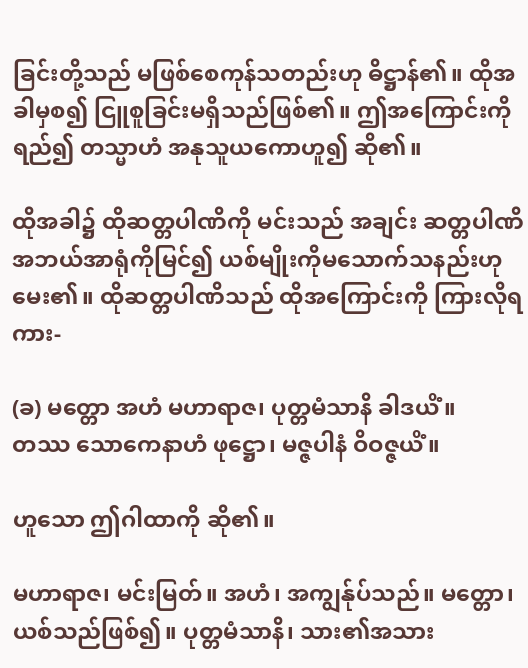ခြင်းတို့သည် မဖြစ်စေကုန်သတည်းဟု ဓိဋ္ဌာန်၏။ ထိုအခါမှစ၍ ငြူစူခြင်းမရှိသည်ဖြစ်၏။ ဤအကြောင်းကို ရည်၍ တသ္မာဟံ အနုသူယကောဟူ၍ ဆို၏။

ထိုအခါ၌ ထိုဆတ္တပါဏိကို မင်းသည် အချင်း ဆတ္တပါဏိ အဘယ်အာရုံကိုမြင်၍ ယစ်မျိုးကိုမသောက်သနည်းဟု မေး၏။ ထိုဆတ္တပါဏိသည် ထိုအကြောင်းကို ကြားလိုရကား-

(ခ) မတ္တော အဟံ မဟာရာဇ၊ ပုတ္တမံသာနိ ခါဒယိံ။
တဿ သောကေနာဟံ ဖုဋ္ဌော၊ မဇ္ဇပါနံ ဝိဝဇ္ဇယိံ။

ဟူသော ဤဂါထာကို ဆို၏။

မဟာရာဇ၊ မင်းမြတ်။ အဟံ၊ အကျွန်ုပ်သည်။ မတ္တော၊ ယစ်သည်ဖြစ်၍။ ပုတ္တမံသာနိ၊ သား၏အသား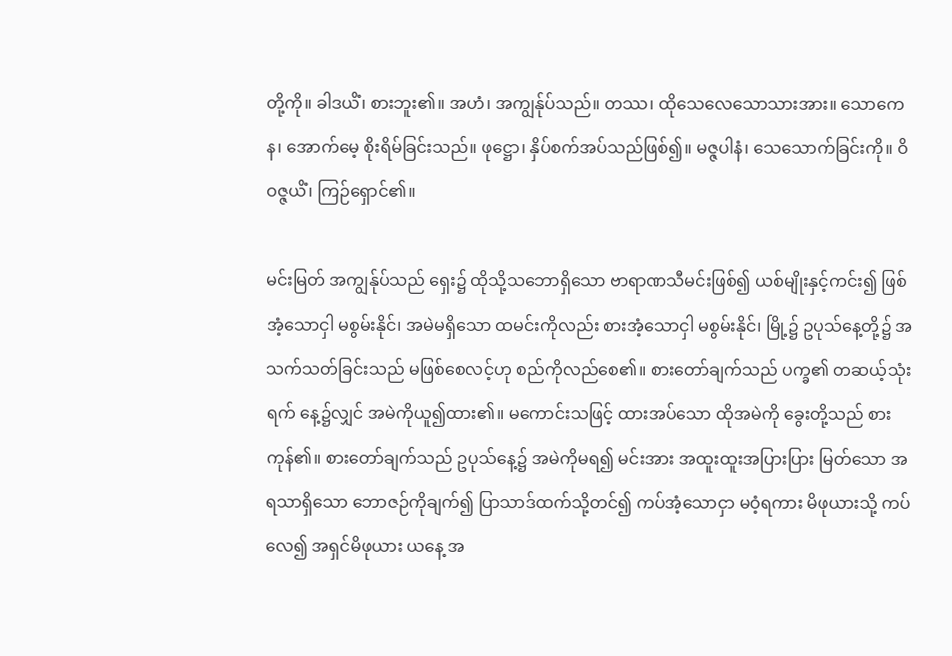တို့ကို။ ခါဒယိံ၊ စားဘူး၏။ အဟံ၊ အကျွန်ုပ်သည်။ တဿ၊ ထိုသေလေသောသားအား။ သောကေန၊ အောက်မေ့ စိုးရိမ်ခြင်းသည်။ ဖုဋ္ဌော၊ နှိပ်စက်အပ်သည်ဖြစ်၍။ မဇ္ဇပါနံ၊ သေသောက်ခြင်းကို။ ဝိဝဇ္ဇယိံ၊ ကြဉ်ရှောင်၏။

မင်းမြတ် အကျွန်ုပ်သည် ရှေး၌ ထိုသို့သဘောရှိသော ဗာရာဏသီမင်းဖြစ်၍ ယစ်မျိုးနှင့်ကင်း၍ ဖြစ်အံ့သောငှါ မစွမ်းနိုင်၊ အမဲမရှိသော ထမင်းကိုလည်း စားအံ့သောငှါ မစွမ်းနိုင်၊ မြို့၌ ဥပုသ်နေ့တို့၌ အသက်သတ်ခြင်းသည် မဖြစ်စေလင့်ဟု စည်ကိုလည်စေ၏။ စားတော်ချက်သည် ပက္ခ၏ တဆယ့်သုံးရက် နေ့၌လျှင် အမဲကိုယူ၍ထား၏။ မကောင်းသဖြင့် ထားအပ်သော ထိုအမဲကို ခွေးတို့သည် စားကုန်၏။ စားတော်ချက်သည် ဥပုသ်နေ့၌ အမဲကိုမရ၍ မင်းအား အထူးထူးအပြားပြား မြတ်သော အရသာရှိသော ဘောဇဉ်ကိုချက်၍ ပြာသာဒ်ထက်သို့တင်၍ ကပ်အံ့သောငှာ မဝံ့ရကား မိဖုယားသို့ ကပ်လေ၍ အရှင်မိဖုယား ယနေ့ အ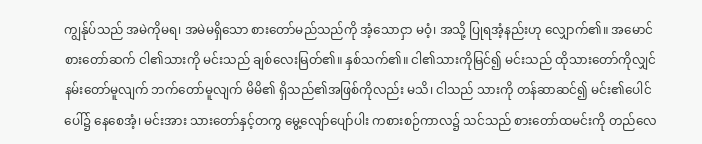ကျွန်ုပ်သည် အမဲကိုမရ၊ အမဲမရှိသော စားတော်မည်သည်ကို အံ့သောငှာ မဝံ့၊ အသို့ ပြုရအံ့နည်းဟု လျှောက်၏။ အမောင်စားတော်ဆက် ငါ၏သားကို မင်းသည် ချစ်လေးမြတ်၏။ နှစ်သက်၏။ ငါ၏သားကိုမြင်၍ မင်းသည် ထိုသားတော်ကိုလျှင် နမ်းတော်မူလျက် ဘက်တော်မူလျက် မိမိ၏ ရှိသည်၏အဖြစ်ကိုလည်း မသိ၊ ငါသည် သားကို တန်ဆာဆင်၍ မင်း၏ပေါင်ပေါ်၌ နေစေအံ့၊ မင်းအား သားတော်နှင့်တကွ မွေ့လျော်ပျော်ပါး ကစားစဉ်ကာလ၌ သင်သည် စားတော်ထမင်းကို တည်လေ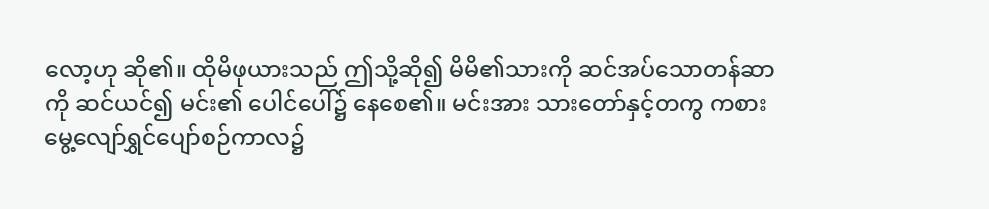လော့ဟု ဆို၏။ ထိုမိဖုယားသည် ဤသို့ဆို၍ မိမိ၏သားကို ဆင်အပ်သောတန်ဆာကို ဆင်ယင်၍ မင်း၏ ပေါင်ပေါ်၌ နေစေ၏။ မင်းအား သားတော်နှင့်တကွ ကစားမွေ့လျော်ရွှင်ပျော်စဉ်ကာလ၌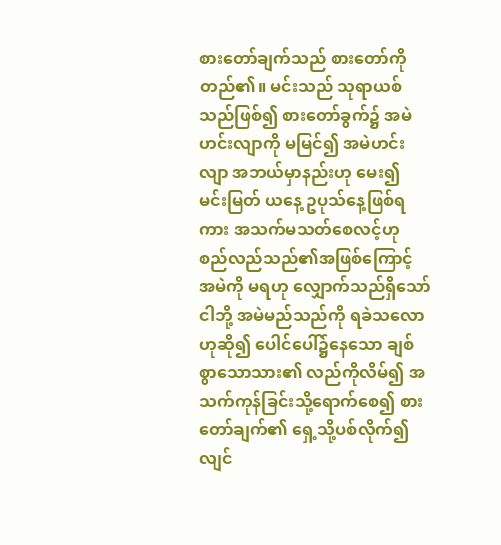စားတော်ချက်သည် စားတော်ကို တည်၏။ မင်းသည် သုရာယစ်သည်ဖြစ်၍ စားတော်ခွက်၌ အမဲဟင်းလျာကို မမြင်၍ အမဲဟင်းလျာ အဘယ်မှာနည်းဟု မေး၍ မင်းမြတ် ယနေ့ ဥပုသ်နေ့ဖြစ်ရကား အသက်မသတ်စေလင့်ဟု စည်လည်သည်၏အဖြစ်ကြောင့် အမဲကို မရဟု လျှောက်သည်ရှိသော် ငါဘို့ အမဲမည်သည်ကို ရခဲသလောဟုဆို၍ ပေါင်ပေါ်၌နေသော ချစ်စွာသောသား၏ လည်ကိုလိမ်၍ အသက်ကုန်ခြင်းသို့ရောက်စေ၍ စားတော်ချက်၏ ရှေ့သို့ပစ်လိုက်၍ လျင်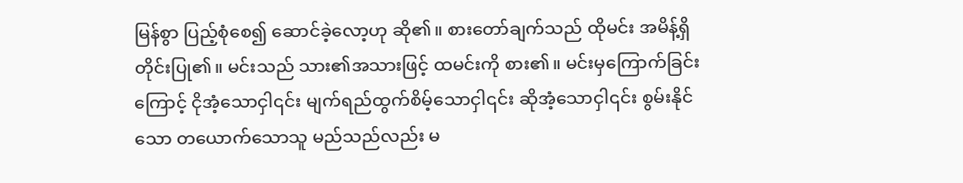မြန်စွာ ပြည့်စုံစေ၍ ဆောင်ခဲ့လော့ဟု ဆို၏။ စားတော်ချက်သည် ထိုမင်း အမိန့်ရှိတိုင်းပြု၏။ မင်းသည် သား၏အသားဖြင့် ထမင်းကို စား၏။ မင်းမှကြောက်ခြင်းကြောင့် ငိုအံ့သောငှါ၎င်း မျက်ရည်ထွက်စိမ့်သောငှါ၎င်း ဆိုအံ့သောငှါ၎င်း စွမ်းနိုင်သော တယောက်သောသူ မည်သည်လည်း မ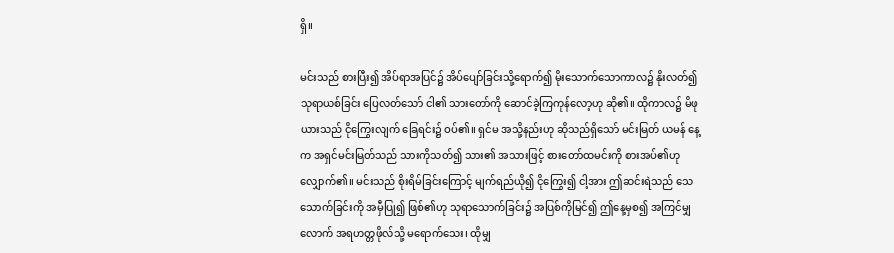ရှိ။

မင်းသည် စားပြီး၍ အိပ်ရာအပြင်၌ အိပ်ပျော်ခြင်းသို့ရောက်၍ မိုးသောက်သောကာလ၌ နိုးလတ်၍ သုရာယစ်ခြင်း ပြေလတ်သော် ငါ၏ သားတော်ကို ဆောင်ခဲ့ကြကုန်လော့ဟု ဆို၏။ ထိုကာလ၌ မိဖုယားသည် ငိုကြွေးလျက် ခြေရင်း၌ ဝပ်၏။ ရှင်မ အသို့နည်းဟု ဆိုသည်ရှိသော် မင်းမြတ် ယမန် နေ့က အရှင်မင်းမြတ်သည် သားကိုသတ်၍ သား၏ အသားဖြင့် စားတော်ထမင်းကို စားအပ်၏ဟု လျှောက်၏။ မင်းသည် စိုးရိမ်ခြင်းကြောင့် မျက်ရည်ယို၍ ငိုကြွေး၍ ငါ့အား ဤဆင်းရဲသည် သေသောက်ခြင်းကို အမှီပြု၍ ဖြစ်၏ဟု သုရာသောက်ခြင်း၌ အပြစ်ကိုမြင်၍ ဤနေ့မှစ၍ အကြင်မျှလောက် အရဟတ္တဖိုလ်သို့ မရောက်သေး၊ ထိုမျှ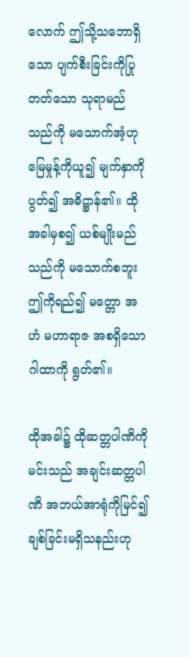လောက် ဤသို့သဘောရှိသော ပျက်စီးခြင်းကိုပြုတတ်သော သုရာမည်သည်ကို မသောက်အံ့ဟု မြေမှုန့်ကိုယူ၍ မျက်နှာကိုပွတ်၍ အဓိဋ္ဌာန်၏။ ထိုအခါမှစ၍ ယစ်မျိုးမည်သည်ကို မသောက်စဘူး ဤကိုရည်၍ မတ္တော အဟံ မဟာရာဇ အစရှိသော ဂါထာကို ရွတ်၏။

ထိုအခါ၌ ထိုဆတ္တပါဏိကို မင်းသည် အချင်းဆတ္တပါဏိ အဘယ်အာရုံကိုမြင်၍ ချစ်ခြင်းမရှိသနည်းဟု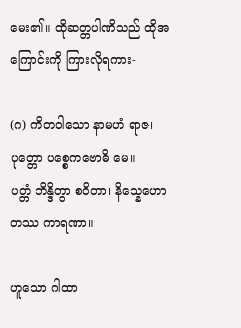မေး၏။ ထိုဆတ္တပါဏိသည် ထိုအကြောင်းကို ကြားလိုရကား-

(ဂ) ကိတဝါသော နာမဟံ ရာဇ၊ ပုတ္တော ပစ္စေကဗောဓိ မေ။
ပတ္တံ ဘိန္ဒိတွာ စဝိတာ၊ နိသ္နေဟော တဿ ကာရဏာ။

ဟူသော ဂါထာ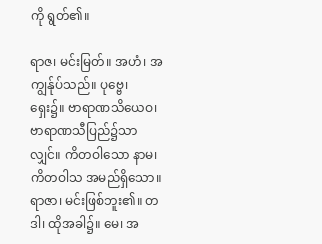ကို ရွတ်၏။

ရာဇ၊ မင်းမြတ်။ အဟံ၊ အကျွန်ုပ်သည်။ ပုဗ္ဗေ၊ ရှေး၌။ ဗာရာဏသိယေဝ၊ ဗာရာဏသီပြည်၌သာလျှင်။ ကိတဝါသော နာမ၊ ကိတဝါသ အမည်ရှိသော။ ရာဇာ၊ မင်းဖြစ်ဘူး၏။ တဒါ၊ ထိုအခါ၌။ မေ၊ အ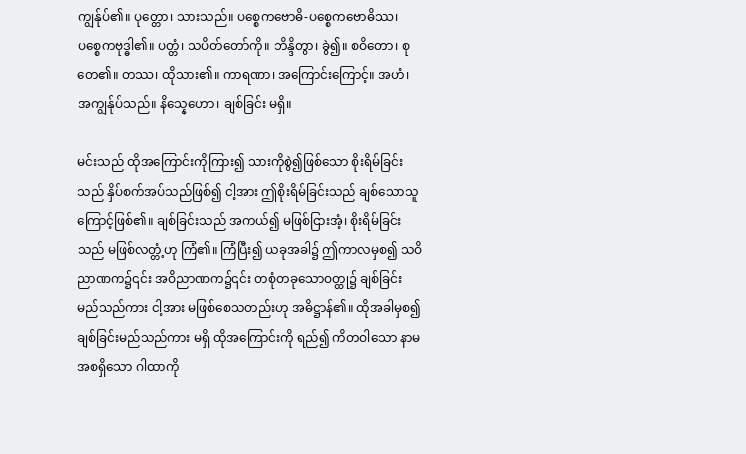ကျွန်ုပ်၏။ ပုတ္တော၊ သားသည်။ ပစ္စေကဗောဓိ-ပစ္စေကဗောဓိဿ၊ ပစ္စေကဗုဒ္ဓါ၏။ ပတ္တံ၊ သပိတ်တော်ကို။ ဘိန္ဒိတွာ၊ ခွဲ၍။ စဝိတော၊ စုတေ၏။ တဿ၊ ထိုသား၏။ ကာရဏာ၊ အကြောင်းကြောင့်။ အဟံ၊ အကျွန်ုပ်သည်။ နိသ္နေဟော၊ ချစ်ခြင်း မရှိ။

မင်းသည် ထိုအကြောင်းကိုကြား၍ သားကိုစွဲ၍ဖြစ်သော စိုးရိမ်ခြင်းသည် နှိပ်စက်အပ်သည်ဖြစ်၍ ငါ့အား ဤစိုးရိမ်ခြင်းသည် ချစ်သောသူကြောင့်ဖြစ်၏။ ချစ်ခြင်းသည် အကယ်၍ မဖြစ်ငြားအံ့၊ စိုးရိမ်ခြင်းသည် မဖြစ်လတ္တံ့ဟု ကြံ၏။ ကြံပြီး၍ ယခုအခါ၌ ဤကာလမှစ၍ သဝိညာဏက၌၎င်း အဝိညာဏက၌၎င်း တစုံတခုသောဝတ္ထု၌ ချစ်ခြင်းမည်သည်ကား ငါ့အား မဖြစ်စေသတည်းဟု အဓိဋ္ဌာန်၏။ ထိုအခါမှစ၍ ချစ်ခြင်းမည်သည်ကား မရှိ ထိုအကြောင်းကို ရည်၍ ကိတဝါသော နာမ အစရှိသော ဂါထာကို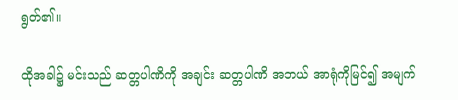ရွတ်၏။

ထိုအခါ၌ မင်းသည် ဆတ္တပါဏိကို အချင်း ဆတ္တပါဏိ အဘယ် အာရုံကိုမြင်၍ အမျက်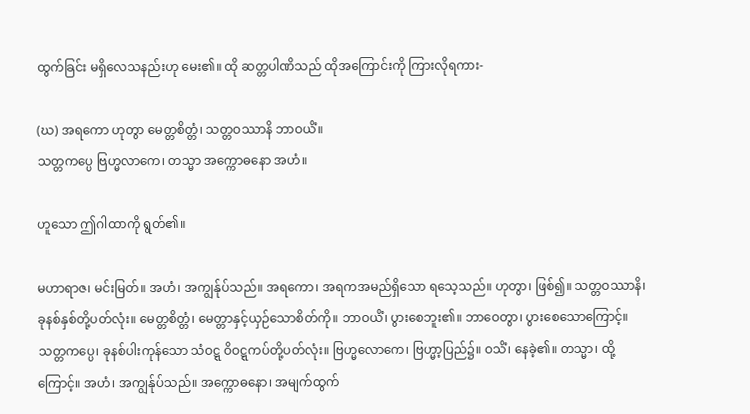ထွက်ခြင်း မရှိလေသနည်းဟု မေး၏။ ထို ဆတ္တပါဏိသည် ထိုအကြောင်းကို ကြားလိုရကား-

(ဃ) အရကော ဟုတွာ မေတ္တစိတ္တံ၊ သတ္တဝဿာနိ ဘာဝယိံ။
သတ္တကပ္ပေ ဗြဟ္မလာကေ၊ တသ္မာ အက္ကောဓနော အဟံ။

ဟူသော ဤဂါထာကို ရွတ်၏။

မဟာရာဇ၊ မင်းမြတ်။ အဟံ၊ အကျွန်ုပ်သည်။ အရကော၊ အရကအမည်ရှိသော ရသေ့သည်။ ဟုတွာ၊ ဖြစ်၍။ သတ္တဝဿာနိ၊ ခုနစ်နှစ်တို့ပတ်လုံး။ မေတ္တစိတ္တံ၊ မေတ္တာနှင့်ယှဉ်သောစိတ်ကို။ ဘာဝယိံ၊ ပွားစေဘူး၏။ ဘာဝေတွာ၊ ပွားစေသောကြောင့်။ သတ္တကပ္ပေ၊ ခုနစ်ပါးကုန်သော သံဝဋ္ဋ ဝိဝဋ္ဋကပ်တို့ပတ်လုံး။ ဗြဟ္မလောကေ၊ ဗြဟ္မာ့ပြည်၌။ ဝသိံ၊ နေခဲ့၏။ တသ္မာ၊ ထို့ကြောင့်။ အဟံ၊ အကျွန်ုပ်သည်။ အက္ကောဓနော၊ အမျက်ထွက်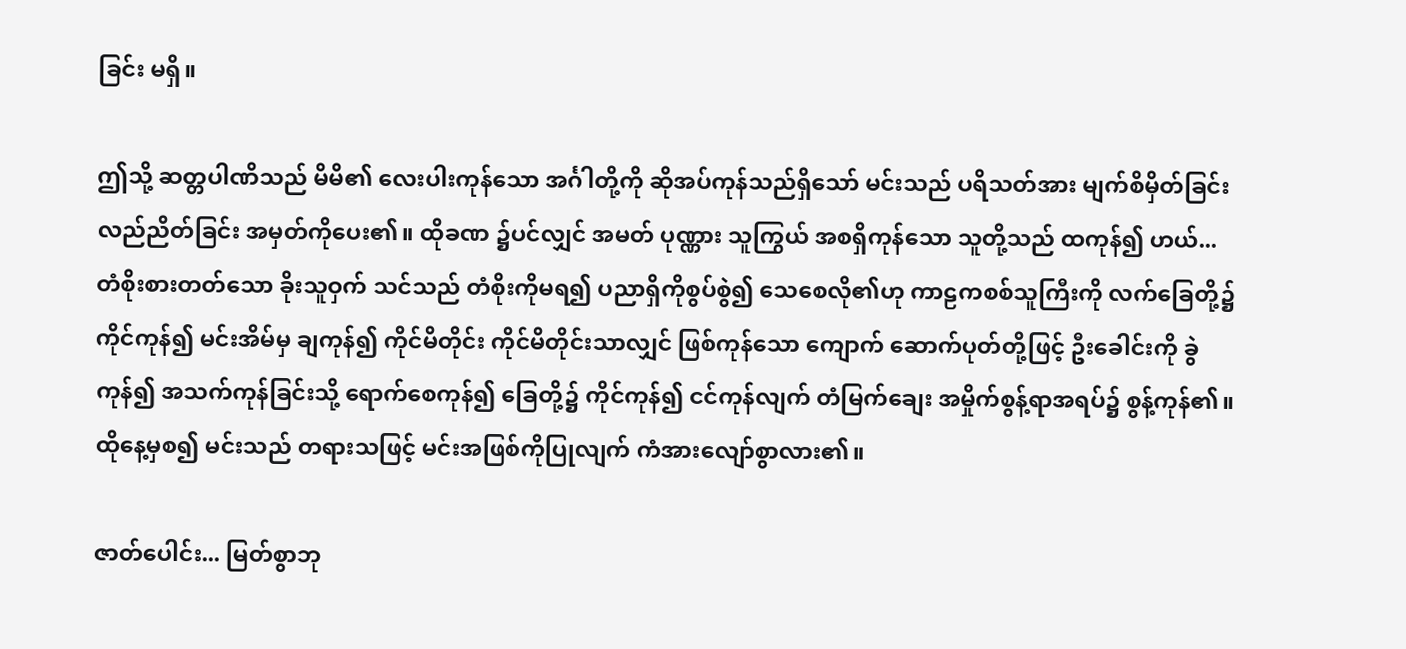ခြင်း မရှိ။

ဤသို့ ဆတ္တပါဏိသည် မိမိ၏ လေးပါးကုန်သော အင်္ဂါတို့ကို ဆိုအပ်ကုန်သည်ရှိသော် မင်းသည် ပရိသတ်အား မျက်စိမှိတ်ခြင်း လည်ညိတ်ခြင်း အမှတ်ကိုပေး၏။ ထိုခဏ ၌ပင်လျှင် အမတ် ပုဏ္ဏား သူကြွယ် အစရှိကုန်သော သူတို့သည် ထကုန်၍ ဟယ်... တံစိုးစားတတ်သော ခိုးသူဝှက် သင်သည် တံစိုးကိုမရ၍ ပညာရှိကိုစွပ်စွဲ၍ သေစေလို၏ဟု ကာဠကစစ်သူကြီးကို လက်ခြေတို့၌ ကိုင်ကုန်၍ မင်းအိမ်မှ ချကုန်၍ ကိုင်မိတိုင်း ကိုင်မိတိုင်းသာလျှင် ဖြစ်ကုန်သော ကျောက် ဆောက်ပုတ်တို့ဖြင့် ဦးခေါင်းကို ခွဲကုန်၍ အသက်ကုန်ခြင်းသို့ ရောက်စေကုန်၍ ခြေတို့၌ ကိုင်ကုန်၍ ငင်ကုန်လျက် တံမြက်ချေး အမှိုက်စွန့်ရာအရပ်၌ စွန့်ကုန်၏။ ထိုနေ့မှစ၍ မင်းသည် တရားသဖြင့် မင်းအဖြစ်ကိုပြုလျက် ကံအားလျော်စွာလား၏။

ဇာတ်ပေါင်း... မြတ်စွာဘု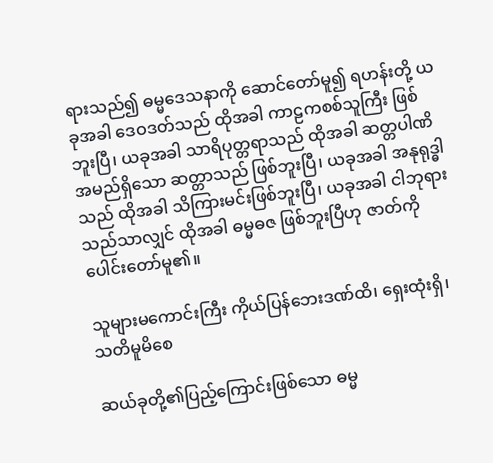ရားသည်၍ ဓမ္မဒေသနာကို ဆောင်တော်မူ၍ ရဟန်းတို့ ယခုအခါ ဒေဝဒတ်သည် ထိုအခါ ကာဠကစစ်သူကြီး ဖြစ်ဘူးပြီ၊ ယခုအခါ သာရိပုတ္တရာသည် ထိုအခါ ဆတ္တပါဏိ အမည်ရှိသော ဆတ္တာသည် ဖြစ်ဘူးပြီ၊ ယခုအခါ အနုရုဒ္ဓါသည် ထိုအခါ သိကြားမင်းဖြစ်ဘူးပြီ၊ ယခုအခါ ငါဘုရားသည်သာလျှင် ထိုအခါ ဓမ္မဓဇ ဖြစ်ဘူးပြီဟု ဇာတ်ကို ပေါင်းတော်မူ၏။

သူများမကောင်းကြီး ကိုယ်ပြန်ဘေးဒဏ်ထိ၊ ရှေးထုံးရှိ၊ သတိမူမိစေ

ဆယ်ခုတို့၏ပြည့်ကြောင်းဖြစ်သော ဓမ္မ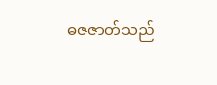ဓဇဇာတ်သည်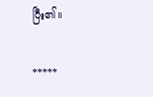ပြီး၏။

*****